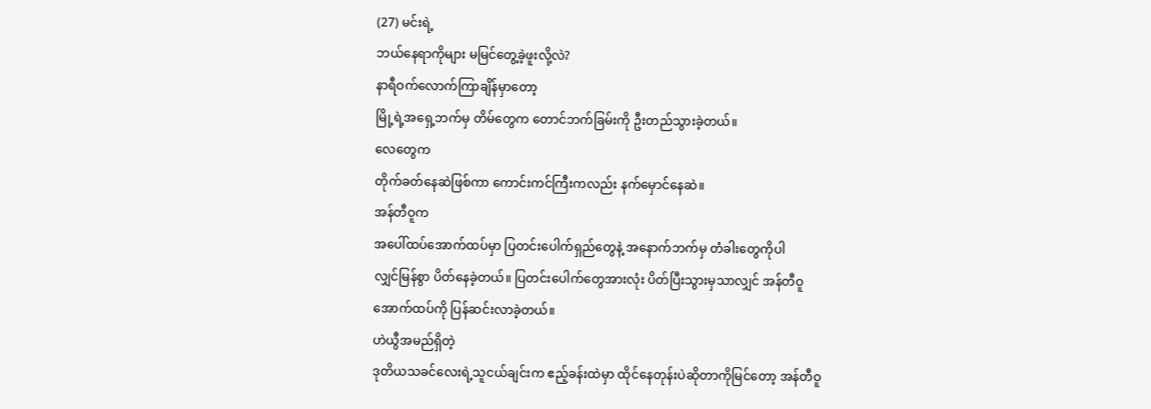(27) မင်းရဲ့
ဘယ်နေရာကိုများ မမြင်တွေ့ခဲ့ဖူးလို့လဲ?
နာရီဝက်လောက်ကြာချိန်မှာတော့
မြို့ရဲ့အရှေ့ဘက်မှ တိမ်တွေက တောင်ဘက်ခြမ်းကို ဦးတည်သွားခဲ့တယ်။
လေတွေက
တိုက်ခတ်နေဆဲဖြစ်ကာ ကောင်းကင်ကြီးကလည်း နက်မှောင်နေဆဲ။
အန်တီဝူက
အပေါ်ထပ်အောက်ထပ်မှာ ပြတင်းပေါက်ရှည်တွေနဲ့ အနောက်ဘက်မှ တံခါးတွေကိုပါ
လျှင်မြန်စွာ ပိတ်နေခဲ့တယ်။ ပြတင်းပေါက်တွေအားလုံး ပိတ်ပြီးသွားမှသာလျှင် အန်တီဝူ
အောက်ထပ်ကို ပြန်ဆင်းလာခဲ့တယ်။
ဟဲယွီအမည်ရှိတဲ့
ဒုတိယသခင်လေးရဲ့သူငယ်ချင်းက ဧည့်ခန်းထဲမှာ ထိုင်နေတုန်းပဲဆိုတာကိုမြင်တော့ အန်တီဝူ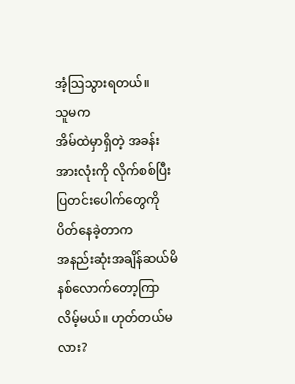အံ့သြသွားရတယ်။
သူမက
အိမ်ထဲမှာရှိတဲ့ အခန်းအားလုံးကို လိုက်စစ်ပြီး ပြတင်းပေါက်တွေကို ပိတ်နေခဲ့တာက
အနည်းဆုံးအချိန်ဆယ်မိနစ်လောက်တော့ကြာလိမ့်မယ်။ ဟုတ်တယ်မလား?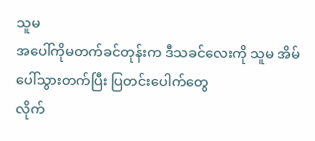သူမ
အပေါ်ကိုမတက်ခင်တုန်းက ဒီသခင်လေးကို သူမ အိမ်ပေါ်သွားတက်ပြီး ပြတင်းပေါက်တွေ
လိုက်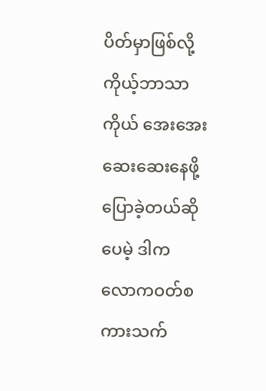ပိတ်မှာဖြစ်လို့ ကိုယ့်ဘာသာကိုယ် အေးအေးဆေးဆေးနေဖို့ပြောခဲ့တယ်ဆိုပေမဲ့ ဒါက
လောကဝတ်စကားသက်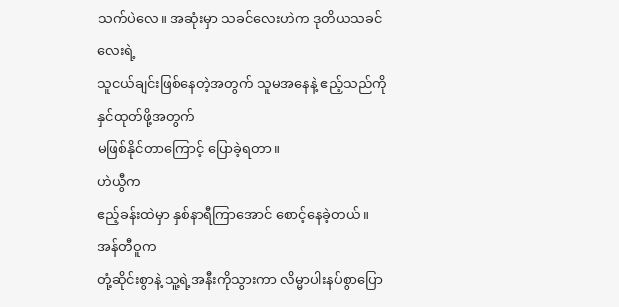သက်ပဲလေ။ အဆုံးမှာ သခင်လေးဟဲက ဒုတိယသခင်လေးရဲ့
သူငယ်ချင်းဖြစ်နေတဲ့အတွက် သူမအနေနဲ့ ဧည့်သည်ကို နှင်ထုတ်ဖို့အတွက်
မဖြစ်နိုင်တာကြောင့် ပြောခဲ့ရတာ။
ဟဲယွီက
ဧည့်ခန်းထဲမှာ နှစ်နာရီကြာအောင် စောင့်နေခဲ့တယ်။
အန်တီဝူက
တုံ့ဆိုင်းစွာနဲ့ သူ့ရဲ့အနီးကိုသွားကာ လိမ္မာပါးနပ်စွာပြော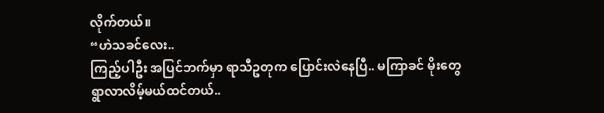လိုက်တယ်။
“ဟဲသခင်လေး..
ကြည့်ပါဦး အပြင်ဘက်မှာ ရာသီဥတုက ပြောင်းလဲနေပြီ.. မကြာခင် မိုးတွေ
ရွာလာလိမ့်မယ်ထင်တယ်..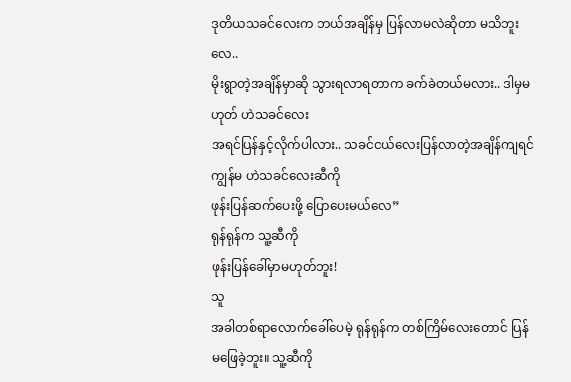ဒုတိယသခင်လေးက ဘယ်အချိန်မှ ပြန်လာမလဲဆိုတာ မသိဘူးလေ..
မိုးရွာတဲ့အချိန်မှာဆို သွားရလာရတာက ခက်ခဲတယ်မလား.. ဒါမှမဟုတ် ဟဲသခင်လေး
အရင်ပြန်နှင့်လိုက်ပါလား.. သခင်ငယ်လေးပြန်လာတဲ့အချိန်ကျရင် ကျွန်မ ဟဲသခင်လေးဆီကို
ဖုန်းပြန်ဆက်ပေးဖို့ ပြောပေးမယ်လေ”
ရုန်ရုန်က သူ့ဆီကို
ဖုန်းပြန်ခေါ်မှာမဟုတ်ဘူး!
သူ
အခါတစ်ရာလောက်ခေါ်ပေမဲ့ ရုန်ရုန်က တစ်ကြိမ်လေးတောင် ပြန်မဖြေခဲ့ဘူး။ သူ့ဆီကို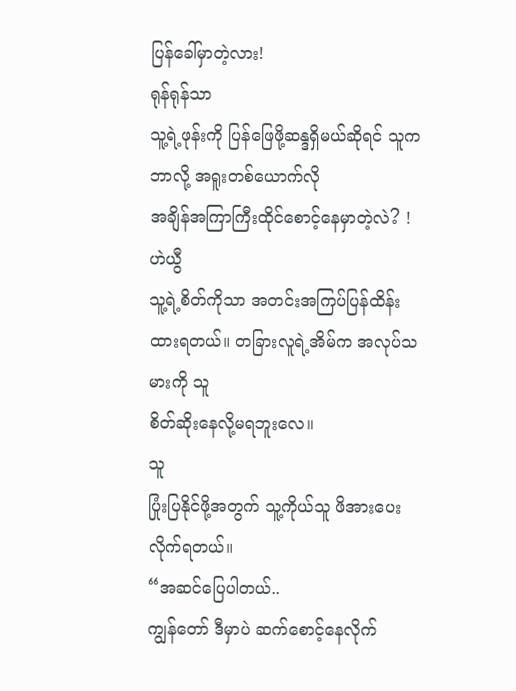ပြန်ခေါ်မှာတဲ့လား!
ရုန်ရုန်သာ
သူ့ရဲ့ဖုန်းကို ပြန်ဖြေဖို့ဆန္ဒရှိမယ်ဆိုရင် သူက ဘာလို့ အရူးတစ်ယောက်လို
အချိန်အကြာကြီးထိုင်စောင့်နေမှာတဲ့လဲ? !
ဟဲယွီ
သူ့ရဲ့စိတ်ကိုသာ အတင်းအကြပ်ပြန်ထိန်းထားရတယ်။ တခြားလူရဲ့အိမ်က အလုပ်သမားကို သူ
စိတ်ဆိုးနေလို့မရဘူးလေ။
သူ
ပြုံးပြနိုင်ဖို့အတွက် သူ့ကိုယ်သူ ဖိအားပေးလိုက်ရတယ်။
“အဆင်ပြေပါတယ်..
ကျွန်တော် ဒီမှာပဲ ဆက်စောင့်နေလိုက်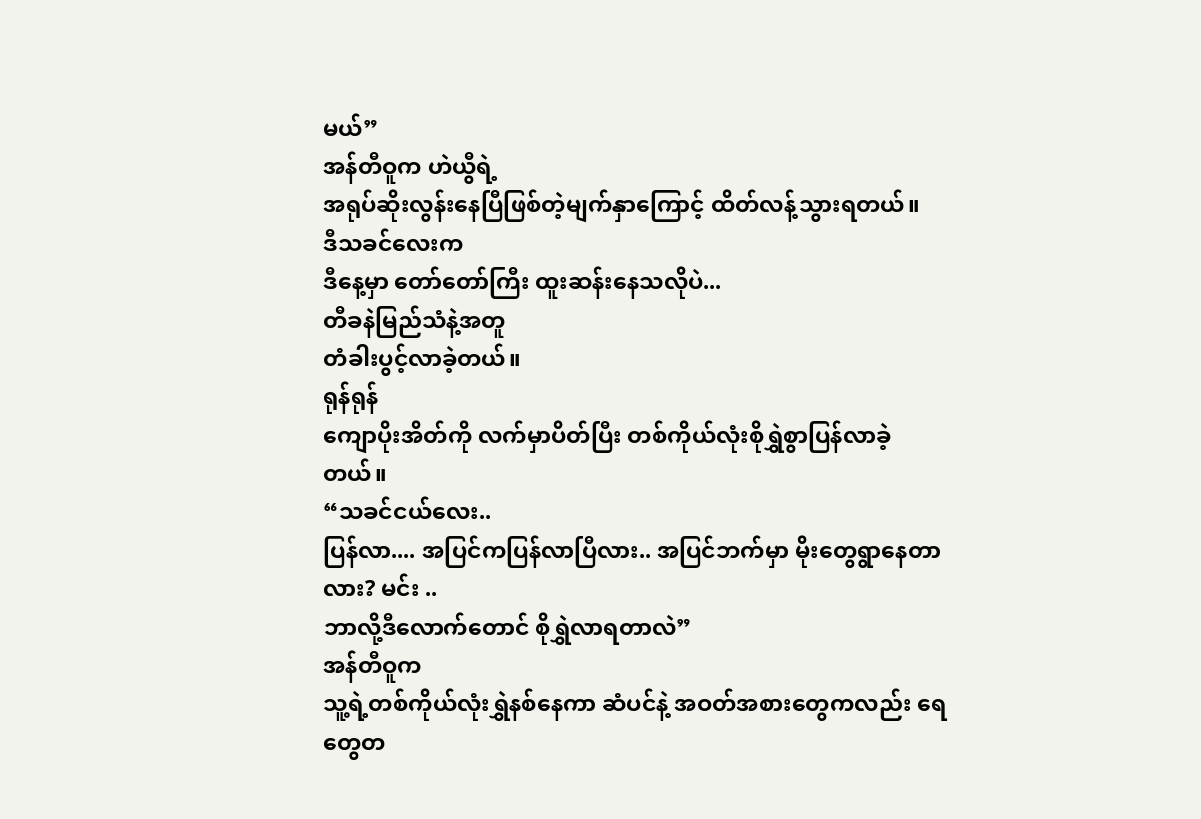မယ်”
အန်တီဝူက ဟဲယွီရဲ့
အရုပ်ဆိုးလွန်းနေပြီဖြစ်တဲ့မျက်နှာကြောင့် ထိတ်လန့်သွားရတယ်။
ဒီသခင်လေးက
ဒီနေ့မှာ တော်တော်ကြီး ထူးဆန်းနေသလိုပဲ...
တီခနဲမြည်သံနဲ့အတူ
တံခါးပွင့်လာခဲ့တယ်။
ရုန်ရုန်
ကျောပိုးအိတ်ကို လက်မှာပိတ်ပြီး တစ်ကိုယ်လုံးစိုရွှဲစွာပြန်လာခဲ့တယ်။
“သခင်ငယ်လေး..
ပြန်လာ.... အပြင်ကပြန်လာပြီလား.. အပြင်ဘက်မှာ မိုးတွေရွာနေတာလား? မင်း ..
ဘာလို့ဒီလောက်တောင် စိုရွှဲလာရတာလဲ”
အန်တီဝူက
သူ့ရဲ့တစ်ကိုယ်လုံးရွှဲနစ်နေကာ ဆံပင်နဲ့ အဝတ်အစားတွေကလည်း ရေတွေတ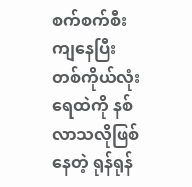စက်စက်စီးကျနေပြီး
တစ်ကိုယ်လုံး ရေထဲကို နစ်လာသလိုဖြစ်နေတဲ့ ရုန်ရုန်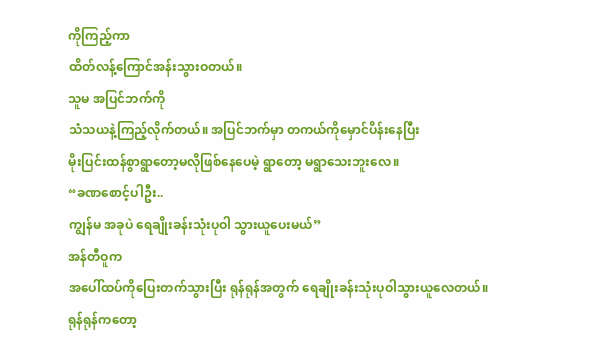ကိုကြည့်ကာ
ထိတ်လန့်ကြောင်အန်းသွားဝတယ်။
သူမ အပြင်ဘက်ကို
သံသယနဲ့ကြည့်လိုက်တယ်။ အပြင်ဘက်မှာ တကယ်ကိုမှောင်ပိန်းနေပြီး
မိုးပြင်းထန်စွာရွာတော့မလိုဖြစ်နေပေမဲ့ ရွာတော့ မရွာသေးဘူးလေ။
“ခဏစောင့်ပါဦး..
ကျွန်မ အခုပဲ ရေချိုးခန်းသုံးပုဝါ သွားယူပေးမယ်”
အန်တီဝူက
အပေါ်ထပ်ကိုပြေးတက်သွားပြီး ရုန်ရုန်အတွက် ရေချိုးခန်းသုံးပုဝါသွားယူလေတယ်။
ရုန်ရုန်ကတော့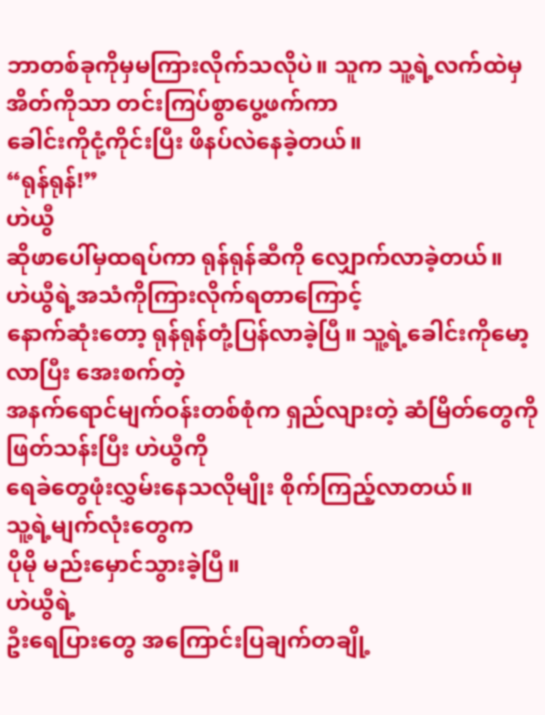ဘာတစ်ခုကိုမှမကြားလိုက်သလိုပဲ။ သူက သူ့ရဲ့လက်ထဲမှ အိတ်ကိုသာ တင်းကြပ်စွာပွေ့ဖက်ကာ
ခေါင်းကိုငုံ့ကိုင်းပြီး ဖိနပ်လဲနေခဲ့တယ်။
“ရုန်ရုန်!”
ဟဲယွီ
ဆိုဖာပေါ်မှထရပ်ကာ ရုန်ရုန်ဆီကို လျှောက်လာခဲ့တယ်။
ဟဲယွီရဲ့အသံကိုကြားလိုက်ရတာကြောင့်
နောက်ဆုံးတော့ ရုန်ရုန်တုံ့ပြန်လာခဲ့ပြီ။ သူ့ရဲ့ခေါင်းကိုမော့လာပြီး အေးစက်တဲ့
အနက်ရောင်မျက်ဝန်းတစ်စုံက ရှည်လျားတဲ့ ဆံမြိတ်တွေကိုဖြတ်သန်းပြီး ဟဲယွီကို
ရေခဲတွေဖုံးလွှမ်းနေသလိုမျိုး စိုက်ကြည့်လာတယ်။
သူ့ရဲ့မျက်လုံးတွေက
ပိုမို မည်းမှောင်သွားခဲ့ပြီ။
ဟဲယွီရဲ့
ဦးရေပြားတွေ အကြောင်းပြချက်တချို့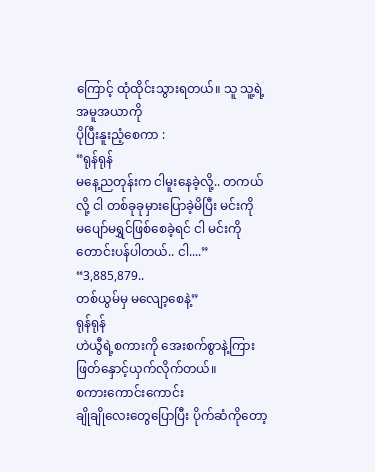ကြောင့် ထုံထိုင်းသွားရတယ်။ သူ သူ့ရဲ့အမူအယာကို
ပိုပြီးနူးညံ့စေကာ :
“ရုန်ရုန်
မနေ့ညတုန်းက ငါမူးနေခဲ့လို့.. တကယ်လို့ ငါ တစ်ခုခုမှားပြောခဲ့မိပြီး မင်းကို
မပျော်မရွှင်ဖြစ်စေခဲ့ရင် ငါ မင်းကို တောင်းပန်ပါတယ်.. ငါ....”
“3,885,879..
တစ်ယွမ်မှ မလျော့စေနဲ့”
ရုန်ရုန်
ဟဲယွီရဲ့စကားကို အေးစက်စွာနဲ့ကြားဖြတ်နှောင့်ယှက်လိုက်တယ်။
စကားကောင်းကောင်း
ချိုချိုလေးတွေပြောပြီး ပိုက်ဆံကိုတော့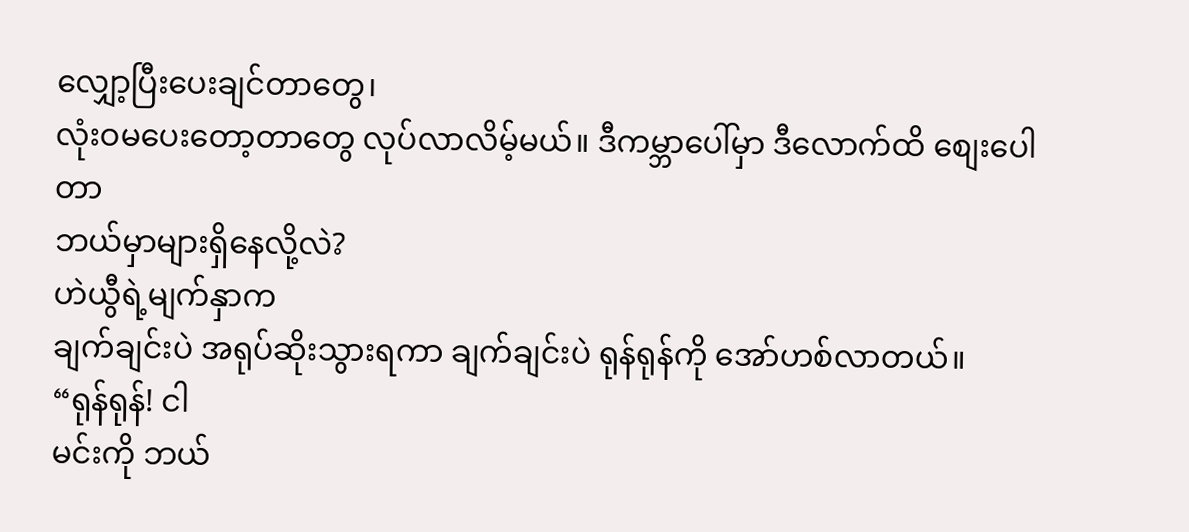လျှော့ပြီးပေးချင်တာတွေ၊
လုံးဝမပေးတော့တာတွေ လုပ်လာလိမ့်မယ်။ ဒီကမ္ဘာပေါ်မှာ ဒီလောက်ထိ စျေးပေါတာ
ဘယ်မှာများရှိနေလို့လဲ?
ဟဲယွီရဲ့မျက်နှာက
ချက်ချင်းပဲ အရုပ်ဆိုးသွားရကာ ချက်ချင်းပဲ ရုန်ရုန်ကို အော်ဟစ်လာတယ်။
“ရုန်ရုန်! ငါ
မင်းကို ဘယ်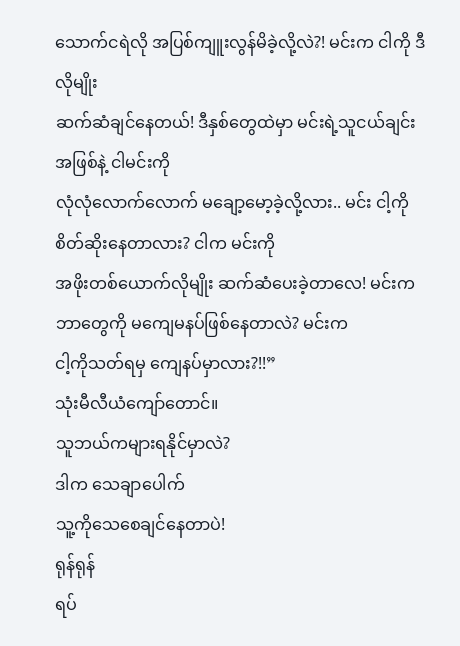သောက်ငရဲလို အပြစ်ကျူးလွန်မိခဲ့လို့လဲ?! မင်းက ငါကို ဒီလိုမျိုး
ဆက်ဆံချင်နေတယ်! ဒီနှစ်တွေထဲမှာ မင်းရဲ့သူငယ်ချင်းအဖြစ်နဲ့ ငါမင်းကို
လုံလုံလောက်လောက် မချော့မော့ခဲ့လို့လား.. မင်း ငါ့ကိုစိတ်ဆိုးနေတာလား? ငါက မင်းကို
အဖိုးတစ်ယောက်လိုမျိုး ဆက်ဆံပေးခဲ့တာလေ! မင်းက ဘာတွေကို မကျေမနပ်ဖြစ်နေတာလဲ? မင်းက
ငါ့ကိုသတ်ရမှ ကျေနပ်မှာလား?!!”
သုံးမီလီယံကျော်တောင်။
သူဘယ်ကများရနိုင်မှာလဲ?
ဒါက သေချာပေါက်
သူ့ကိုသေစေချင်နေတာပဲ!
ရုန်ရုန်
ရပ်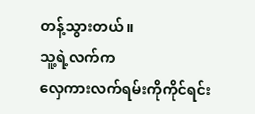တန့်သွားတယ်။
သူ့ရဲ့လက်က
လှေကားလက်ရမ်းကိုကိုင်ရင်း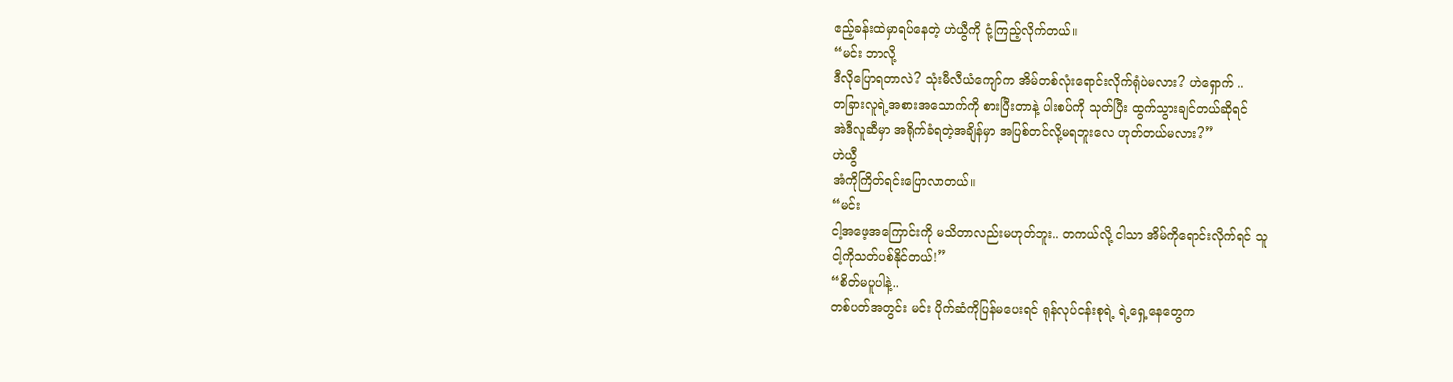ဧည့်ခန်းထဲမှာရပ်နေတဲ့ ဟဲယွီကို ငုံ့ကြည့်လိုက်တယ်။
“မင်း ဘာလို့
ဒီလိုပြောရတာလဲ? သုံးမီလီယံကျော်က အိမ်တစ်လုံးရောင်းလိုက်ရုံပဲမလား? ဟဲရှောက် ..
တခြားလူရဲ့အစားအသောက်ကို စားပြီးတာနဲ့ ပါးစပ်ကို သုတ်ပြီး ထွက်သွားချင်တယ်ဆိုရင်
အဲဒီလူဆီမှာ အရိုက်ခံရတဲ့အချိန်မှာ အပြစ်တင်လို့မရဘူးလေ ဟုတ်တယ်မလား?”
ဟဲယွီ
အံကိုကြိတ်ရင်းပြောလာတယ်။
“မင်း
ငါ့အဖေ့အကြောင်းကို မသိတာလည်းမဟုတ်ဘူး.. တကယ်လို့ ငါသာ အိမ်ကိုရောင်းလိုက်ရင် သူ
ငါ့ကိုသတ်ပစ်နိုင်တယ်!”
“စိတ်မပူပါနဲ့..
တစ်ပတ်အတွင်း မင်း ပိုက်ဆံကိုပြန်မပေးရင် ရုန်လုပ်ငန်းစုရဲ့ ရဲ့ရှေ့နေတွေက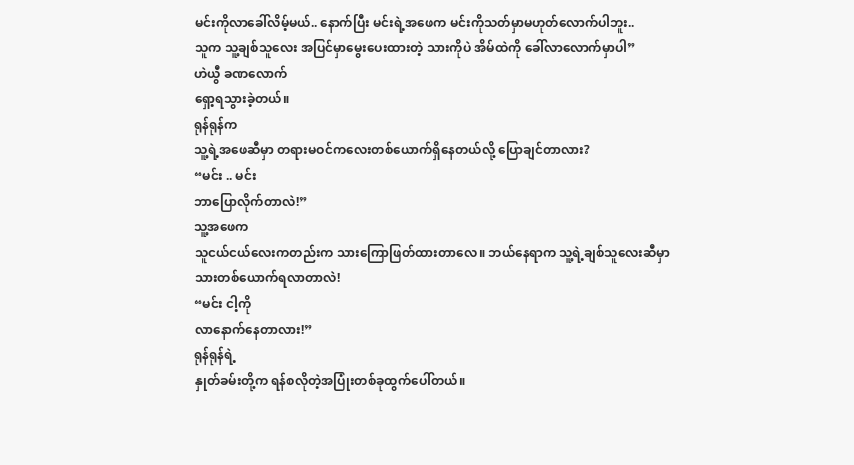မင်းကိုလာခေါ်လိမ့်မယ်.. နောက်ပြီး မင်းရဲ့အဖေက မင်းကိုသတ်မှာမဟုတ်လောက်ပါဘူး..
သူက သူ့ချစ်သူလေး အပြင်မှာမွေးပေးထားတဲ့ သားကိုပဲ အိမ်ထဲကို ခေါ်လာလောက်မှာပါ”
ဟဲယွီ ခဏလောက်
ရှော့ရသွားခဲ့တယ်။
ရုန်ရုန်က
သူ့ရဲ့အဖေဆီမှာ တရားမဝင်ကလေးတစ်ယောက်ရှိနေတယ်လို့ ပြောချင်တာလား?
“မင်း .. မင်း
ဘာပြောလိုက်တာလဲ!”
သူ့အဖေက
သူငယ်ငယ်လေးကတည်းက သားကြောဖြတ်ထားတာလေ။ ဘယ်နေရာက သူ့ရဲ့ချစ်သူလေးဆီမှာ
သားတစ်ယောက်ရလာတာလဲ!
“မင်း ငါ့ကို
လာနောက်နေတာလား!”
ရုန်ရုန်ရဲ့
နှုတ်ခမ်းတို့က ရန်စလိုတဲ့အပြုံးတစ်ခုထွက်ပေါ်တယ်။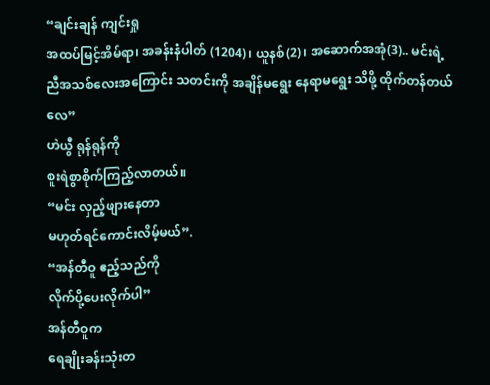“ချင်းချန် ကျင်းရှု
အထပ်မြင့်အိမ်ရာ၊ အခန်းနံပါတ် (1204)၊ ယူနစ်(2)၊ အဆောက်အအုံ(3).. မင်းရဲ့
ညီအသစ်လေးအကြောင်း သတင်းကို အချိန်မရွေး နေရာမရွေး သိဖို့ ထိုက်တန်တယ်လေ”
ဟဲယွီ ရုန်ရုန်ကို
စူးရဲစွာစိုက်ကြည့်လာတယ်။
“မင်း လှည့်ဖျားနေတာ
မဟုတ်ရင်ကောင်းလိမ့်မယ်”.
“အန်တီဝူ ဧည့်သည်ကို
လိုက်ပို့ပေးလိုက်ပါ”
အန်တီဝူက
ရေချိုးခန်းသုံးတ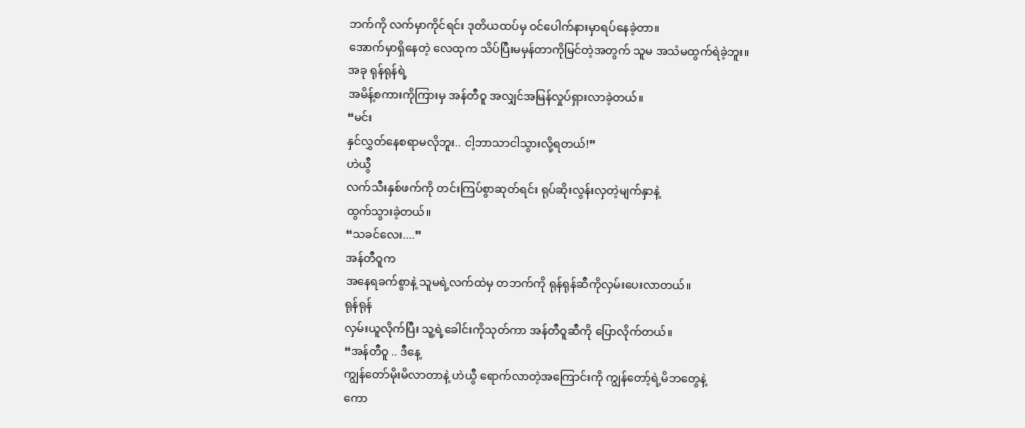ဘက်ကို လက်မှာကိုင်ရင်း ဒုတိယထပ်မှ ဝင်ပေါက်နားမှာရပ်နေခဲ့တာ။
အောက်မှာရှိနေတဲ့ လေထုက သိပ်ပြီးမမှန်တာကိုမြင်တဲ့အတွက် သူမ အသံမထွက်ရဲခဲ့ဘူး။
အခု ရုန်ရုန်ရဲ့
အမိန့်စကားကိုကြားမှ အန်တီဝူ အလျှင်အမြန်လှုပ်ရှားလာခဲ့တယ်။
“မင်း
နှင်လွှတ်နေစရာမလိုဘူး.. ငါ့ဘာသာငါသွားလို့ရတယ်!”
ဟဲယွီ
လက်သီးနှစ်ဖက်ကို တင်းကြပ်စွာဆုတ်ရင်း ရုပ်ဆိုးလွန်းလှတဲ့မျက်နှာနဲ့
ထွက်သွားခဲ့တယ်။
“သခင်လေး....”
အန်တီဝူက
အနေရခက်စွာနဲ့ သူမရဲ့လက်ထဲမှ တဘက်ကို ရုန်ရုန်ဆီကိုလှမ်းပေးလာတယ်။
ရုန်ရုန်
လှမ်းယူလိုက်ပြီး သူ့ရဲ့ခေါင်းကိုသုတ်ကာ အန်တီဝူဆီကို ပြောလိုက်တယ်။
“အန်တီဝူ .. ဒီနေ့
ကျွန်တော်မိုးမိလာတာနဲ့ ဟဲယွီ ရောက်လာတဲ့အကြောင်းကို ကျွန်တော့်ရဲ့မိဘတွေနဲ့
ကော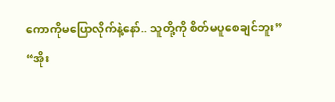ကောကိုမပြောလိုက်နဲ့နော်.. သူတို့ကို စိတ်မပူစေချင်ဘူး”
“အိုး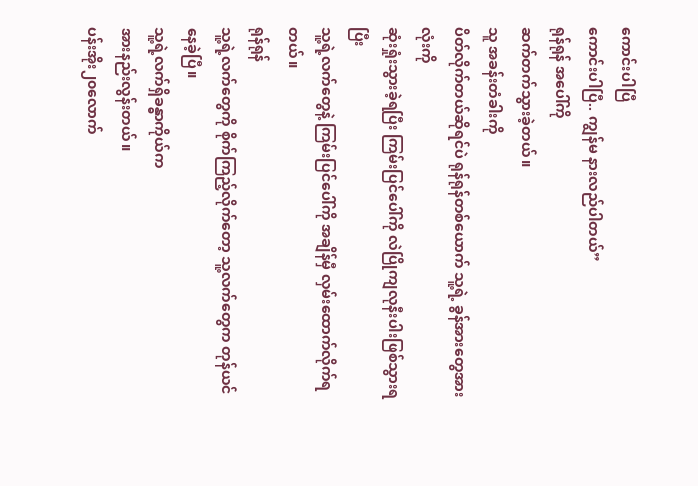ကောင်းပါပြီ
ကောင်းပါပြီ.. ကျွန်မ နားလည်ပါတယ်”
ရုန်ရုန် အပေါ်ကို
ဆက်တက်သွားခဲ့တယ်။
သူ အခန်းတံခါးကို
ပိတ်လိုက်တယ်ဆိုရင်ပဲ ရုန်ရုန်တစ်ယောက် သူ့ရဲ့ ခွန်အားတွေအားလုံးကို
ဆုံးရှုံးသွားခဲ့ရပြီး ကြမ်းပြင်ပေါ်ကို လဲပြိုကျလုနီးပါးဖြစ်သွားရပြီး
သူ့ရဲ့လက်တွေနဲ့ ကြမ်းပြင်ပေါ်ကို အချိန်မှီ လှမ်းထောက်လိုက်ရတယ်။
ရုန်ရုန်
သူ့ရဲ့လက်တွေကို စိုက်ကြည့်လိုက်တော့ သူ့လက်တွေက တုန်ယင်နေခဲ့ပြီ။
သူ့ရဲ့လက်ရှိခန္ဓာကိုယ်က
အားနည်းလွန်းတယ်။
ပန်းအိုး၂၀လောက်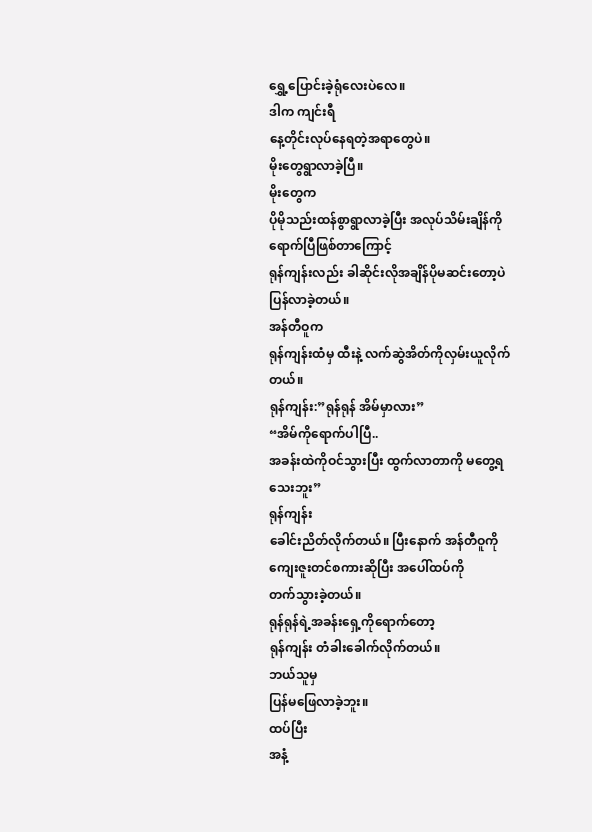ရွှေ့ပြောင်းခဲ့ရုံလေးပဲလေ။
ဒါက ကျင်းရီ
နေ့တိုင်းလုပ်နေရတဲ့အရာတွေပဲ။
မိုးတွေရွာလာခဲ့ပြီ။
မိုးတွေက
ပိုမိုသည်းထန်စွာရွာလာခဲ့ပြီး အလုပ်သိမ်းချိန်ကိုရောက်ပြီဖြစ်တာကြောင့်
ရုန်ကျန်းလည်း ခါဆိုင်းလိုအချိန်ပိုမဆင်းတော့ပဲ ပြန်လာခဲ့တယ်။
အန်တီဝူက
ရုန်ကျန်းထံမှ ထီးနဲ့ လက်ဆွဲအိတ်ကိုလှမ်းယူလိုက်တယ်။
ရုန်ကျန်း:”ရုန်ရုန် အိမ်မှာလား”
“အိမ်ကိုရောက်ပါပြီ..
အခန်းထဲကိုဝင်သွားပြီး ထွက်လာတာကို မတွေ့ရသေးဘူး”
ရုန်ကျန်း
ခေါင်းညိတ်လိုက်တယ်။ ပြီးနောက် အန်တီဝူကို ကျေးဇူးတင်စကားဆိုပြီး အပေါ်ထပ်ကို
တက်သွားခဲ့တယ်။
ရုန်ရုန်ရဲ့အခန်းရှေ့ကိုရောက်တော့
ရုန်ကျန်း တံခါးခေါက်လိုက်တယ်။
ဘယ်သူမှ
ပြန်မဖြေလာခဲ့ဘူး။
ထပ်ပြီး
အနံ့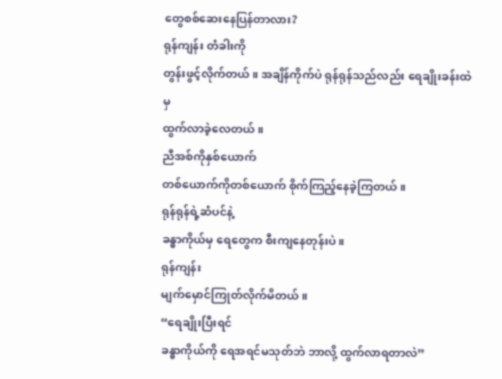တွေစစ်ဆေးနေပြန်တာလား?
ရုန်ကျန်း တံခါးကို
တွန်းဖွင့်လိုက်တယ်။ အချိန်ကိုက်ပဲ ရုန်ရုန်သည်လည်း ရေချိုးခန်းထဲမှ
ထွက်လာခဲ့လေတယ်။
ညီအစ်ကိုနှစ်ယောက်
တစ်ယောက်ကိုတစ်ယောက် စိုက်ကြည့်နေခဲ့ကြတယ်။
ရုန်ရုန်ရဲ့ဆံပင်နဲ့
ခန္ဓာကိုယ်မှ ရေတွေက စီးကျနေတုန်းပဲ။
ရုန်ကျန်း
မျက်မှောင်ကြုတ်လိုက်မိတယ်။
“ရေချိုးပြီးရင်
ခန္ဓာကိုယ်ကို ရေအရင်မသုတ်ဘဲ ဘာလို့ ထွက်လာရတာလဲ”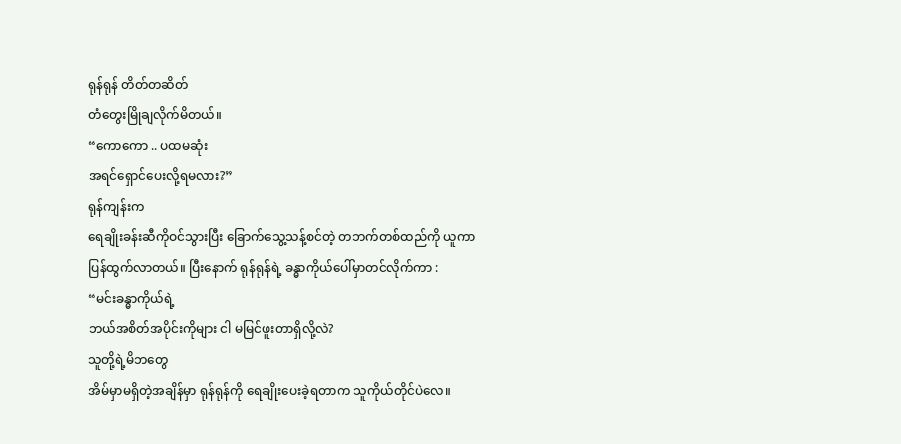ရုန်ရုန် တိတ်တဆိတ်
တံတွေးမြိုချလိုက်မိတယ်။
“ကောကော .. ပထမဆုံး
အရင်ရှောင်ပေးလို့ရမလား?”
ရုန်ကျန်းက
ရေချိုးခန်းဆီကိုဝင်သွားပြီး ခြောက်သွေ့သန့်စင်တဲ့ တဘက်တစ်ထည်ကို ယူကာ
ပြန်ထွက်လာတယ်။ ပြီးနောက် ရုန်ရုန်ရဲ့ ခန္ဓာကိုယ်ပေါ်မှာတင်လိုက်ကာ :
“မင်းခန္ဓာကိုယ်ရဲ့
ဘယ်အစိတ်အပိုင်းကိုများ ငါ မမြင်ဖူးတာရှိလို့လဲ?
သူတို့ရဲ့မိဘတွေ
အိမ်မှာမရှိတဲ့အချိန်မှာ ရုန်ရုန်ကို ရေချိုးပေးခဲ့ရတာက သူကိုယ်တိုင်ပဲလေ။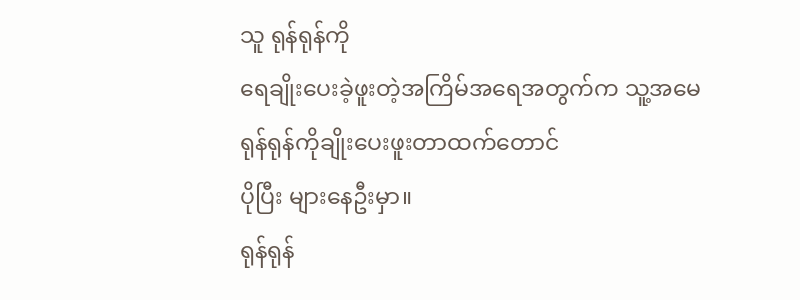သူ ရုန်ရုန်ကို
ရေချိုးပေးခဲ့ဖူးတဲ့အကြိမ်အရေအတွက်က သူ့အမေ ရုန်ရုန်ကိုချိုးပေးဖူးတာထက်တောင်
ပိုပြီး များနေဦးမှာ။
ရုန်ရုန်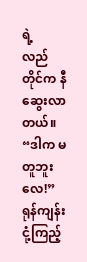ရဲ့
လည်တိုင်က နီဆွေးလာတယ်။
“ဒါက မတူဘူးလေ!”
ရုန်ကျန်း
ငုံ့ကြည့်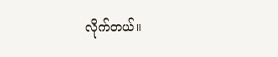လိုက်တယ်။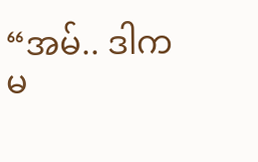“အမ်.. ဒါက
မ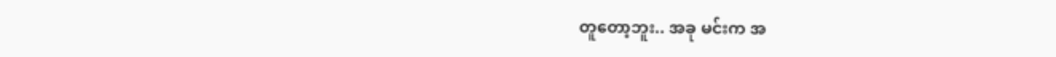တူတော့ဘူး.. အခု မင်းက အ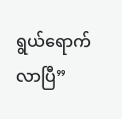ရွယ်ရောက်လာပြီ”